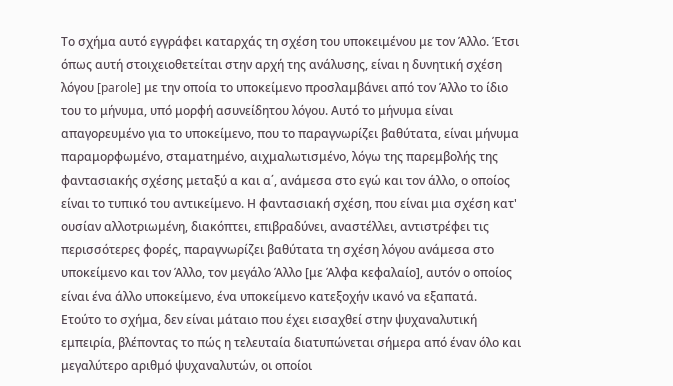Το σχήμα αυτό εγγράφει καταρχάς τη σχέση του υποκειμένου με τον Άλλο. Έτσι όπως αυτή στοιχειοθετείται στην αρχή της ανάλυσης, είναι η δυνητική σχέση λόγου [parole] με την οποία το υποκείμενο προσλαμβάνει από τον Άλλο το ίδιο του το μήνυμα, υπό μορφή ασυνείδητου λόγου. Αυτό το μήνυμα είναι απαγορευμένο για το υποκείμενο, που το παραγνωρίζει βαθύτατα, είναι μήνυμα παραμορφωμένο, σταματημένο, αιχμαλωτισμένο, λόγω της παρεμβολής της φαντασιακής σχέσης μεταξύ α και α΄, ανάμεσα στο εγώ και τον άλλο, ο οποίος είναι το τυπικό του αντικείμενο. Η φαντασιακή σχέση, που είναι μια σχέση κατ' ουσίαν αλλοτριωμένη, διακόπτει, επιβραδύνει, αναστέλλει, αντιστρέφει τις περισσότερες φορές, παραγνωρίζει βαθύτατα τη σχέση λόγου ανάμεσα στο υποκείμενο και τον Άλλο, τον μεγάλο Άλλο [με Άλφα κεφαλαίο], αυτόν ο οποίος είναι ένα άλλο υποκείμενο, ένα υποκείμενο κατεξοχήν ικανό να εξαπατά.
Ετούτο το σχήμα, δεν είναι μάταιο που έχει εισαχθεί στην ψυχαναλυτική εμπειρία, βλέποντας το πώς η τελευταία διατυπώνεται σήμερα από έναν όλο και μεγαλύτερο αριθμό ψυχαναλυτών, οι οποίοι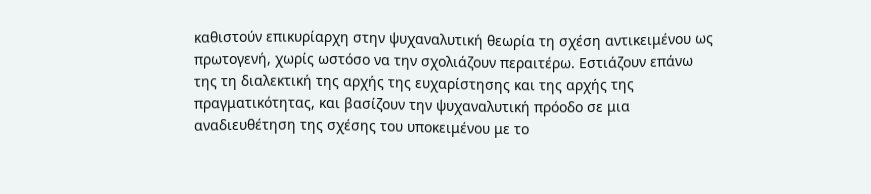καθιστούν επικυρίαρχη στην ψυχαναλυτική θεωρία τη σχέση αντικειμένου ως πρωτογενή, χωρίς ωστόσο να την σχολιάζουν περαιτέρω. Εστιάζουν επάνω της τη διαλεκτική της αρχής της ευχαρίστησης και της αρχής της πραγματικότητας, και βασίζουν την ψυχαναλυτική πρόοδο σε μια αναδιευθέτηση της σχέσης του υποκειμένου με το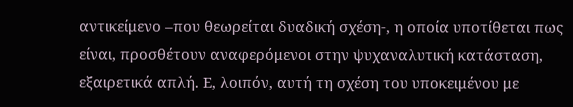αντικείμενο –που θεωρείται δυαδική σχέση-, η οποία υποτίθεται πως είναι, προσθέτουν αναφερόμενοι στην ψυχαναλυτική κατάσταση, εξαιρετικά απλή. Ε, λοιπόν, αυτή τη σχέση του υποκειμένου με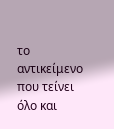το αντικείμενο που τείνει όλο και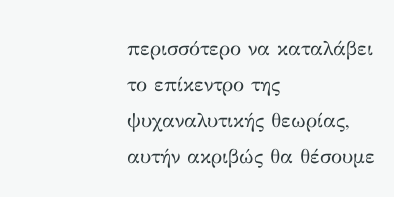περισσότερο να καταλάβει το επίκεντρο της ψυχαναλυτικής θεωρίας, αυτήν ακριβώς θα θέσουμε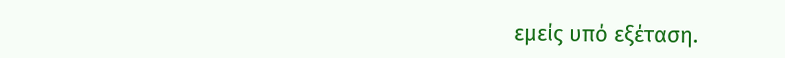εμείς υπό εξέταση.